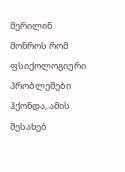მერილინ მონროს რომ ფსიქოლოგიური პრობლემები ჰქონდა, ამის შესახებ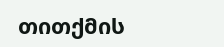თითქმის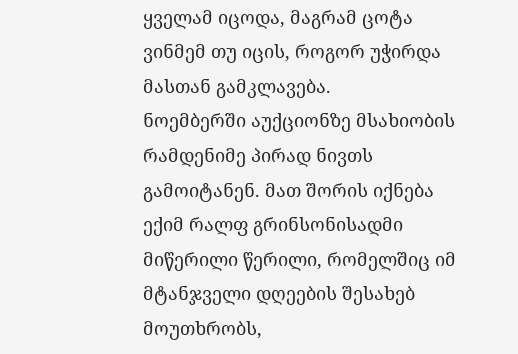ყველამ იცოდა, მაგრამ ცოტა ვინმემ თუ იცის, როგორ უჭირდა მასთან გამკლავება.
ნოემბერში აუქციონზე მსახიობის რამდენიმე პირად ნივთს გამოიტანენ. მათ შორის იქნება ექიმ რალფ გრინსონისადმი მიწერილი წერილი, რომელშიც იმ მტანჯველი დღეების შესახებ მოუთხრობს,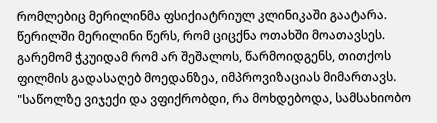რომლებიც მერილინმა ფსიქიატრიულ კლინიკაში გაატარა.
წერილში მერილინი წერს, რომ ციცქნა ოთახში მოათავსეს. გარემომ ჭკუიდამ რომ არ შეშალოს, წარმოიდგენს, თითქოს ფილმის გადასაღებ მოედანზეა, იმპროვიზაციას მიმართავს.
"საწოლზე ვიჯექი და ვფიქრობდი, რა მოხდებოდა, სამსახიობო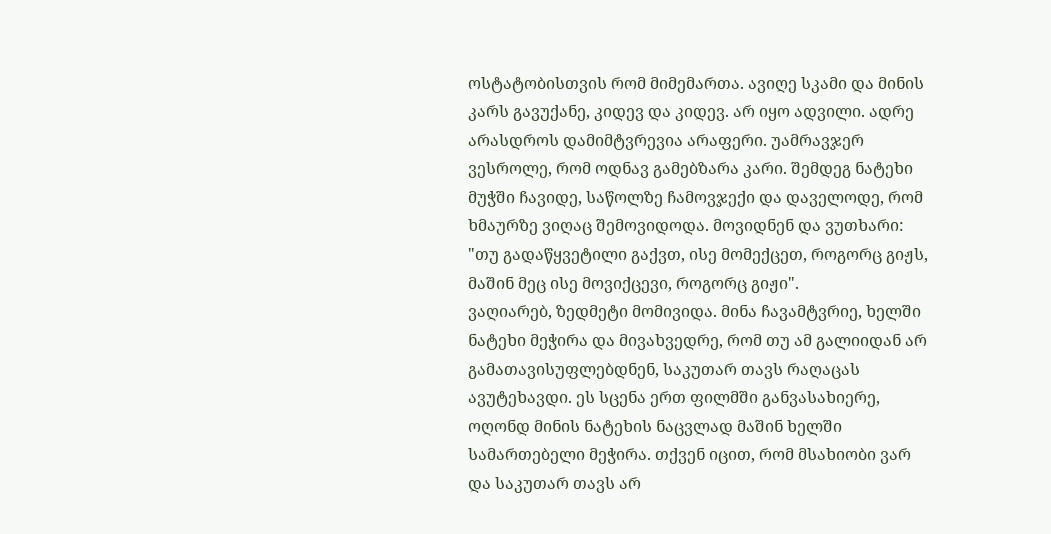ოსტატობისთვის რომ მიმემართა. ავიღე სკამი და მინის კარს გავუქანე, კიდევ და კიდევ. არ იყო ადვილი. ადრე არასდროს დამიმტვრევია არაფერი. უამრავჯერ ვესროლე, რომ ოდნავ გამებზარა კარი. შემდეგ ნატეხი მუჭში ჩავიდე, საწოლზე ჩამოვჯექი და დაველოდე, რომ ხმაურზე ვიღაც შემოვიდოდა. მოვიდნენ და ვუთხარი: "თუ გადაწყვეტილი გაქვთ, ისე მომექცეთ, როგორც გიჟს, მაშინ მეც ისე მოვიქცევი, როგორც გიჟი".
ვაღიარებ, ზედმეტი მომივიდა. მინა ჩავამტვრიე, ხელში ნატეხი მეჭირა და მივახვედრე, რომ თუ ამ გალიიდან არ გამათავისუფლებდნენ, საკუთარ თავს რაღაცას ავუტეხავდი. ეს სცენა ერთ ფილმში განვასახიერე, ოღონდ მინის ნატეხის ნაცვლად მაშინ ხელში სამართებელი მეჭირა. თქვენ იცით, რომ მსახიობი ვარ და საკუთარ თავს არ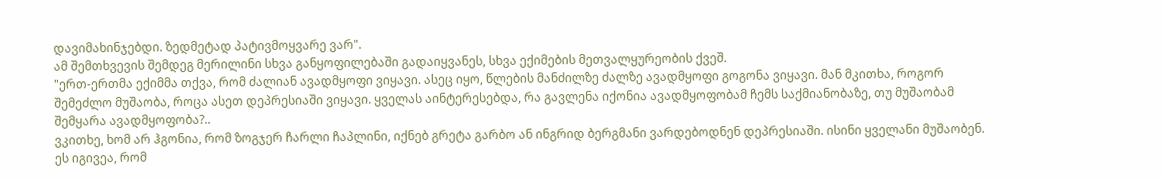დავიმახინჯებდი. ზედმეტად პატივმოყვარე ვარ".
ამ შემთხვევის შემდეგ მერილინი სხვა განყოფილებაში გადაიყვანეს, სხვა ექიმების მეთვალყურეობის ქვეშ.
"ერთ-ერთმა ექიმმა თქვა, რომ ძალიან ავადმყოფი ვიყავი. ასეც იყო, წლების მანძილზე ძალზე ავადმყოფი გოგონა ვიყავი. მან მკითხა, როგორ შემეძლო მუშაობა, როცა ასეთ დეპრესიაში ვიყავი. ყველას აინტერესებდა, რა გავლენა იქონია ავადმყოფობამ ჩემს საქმიანობაზე, თუ მუშაობამ შემყარა ავადმყოფობა?..
ვკითხე, ხომ არ ჰგონია, რომ ზოგჯერ ჩარლი ჩაპლინი, იქნებ გრეტა გარბო ან ინგრიდ ბერგმანი ვარდებოდნენ დეპრესიაში. ისინი ყველანი მუშაობენ. ეს იგივეა, რომ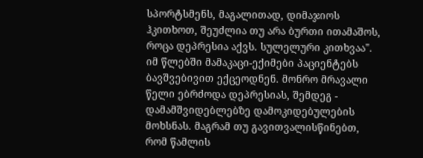სპორტსმენს, მაგალითად, დიმაჯიოს ჰკითხოთ, შეუძლია თუ არა ბურთი ითამაშოს, როცა დეპრესია აქვს. სულელური კითხვაა".
იმ წლებში მამაკაცი-ექიმები პაციენტებს ბავშვებივით ექცეოდნენ. მონრო მრავალი წელი ებრძოდა დეპრესიას, შემდეგ - დამამშვიდებლებზე დამოკიდებულების მოხსნას. მაგრამ თუ გავითვალისწინებთ, რომ წამლის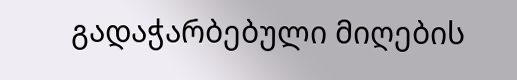გადაჭარბებული მიღების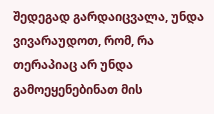შედეგად გარდაიცვალა, უნდა ვივარაუდოთ, რომ, რა თერაპიაც არ უნდა გამოეყენებინათ მის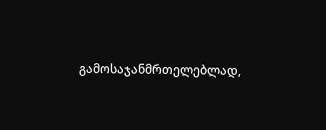გამოსაჯანმრთელებლად,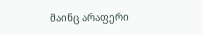მაინც არაფერი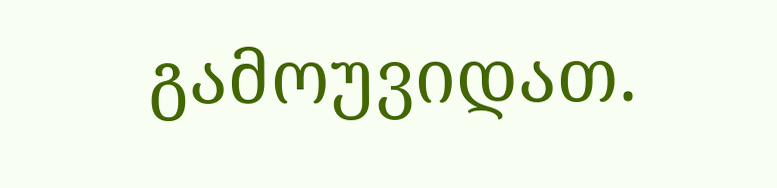გამოუვიდათ.